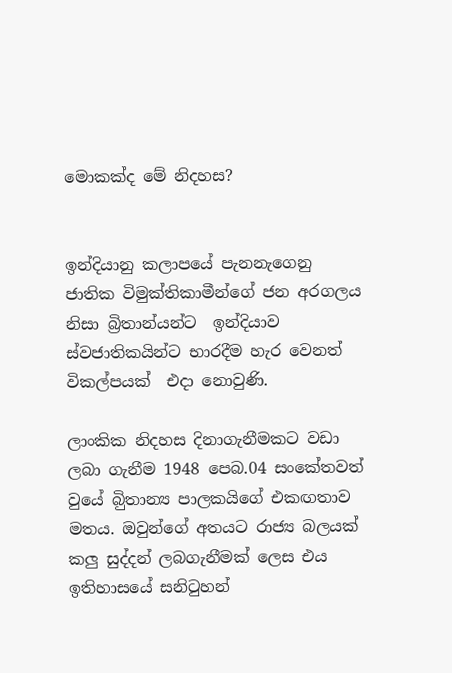මොකක්ද මේ නිදහස?


ඉන්දියානු කලාපයේ පැනනැගෙනු  ජාතික විමුක්තිකාමීන්ගේ ජන අරගලය නිසා බ්‍රිතාන්යන්ට  ඉන්දියාව ස්වජාතිකයින්ට භාරදීම හැර වෙනත් විකල්පයක්  එදා නොවුණි.

ලාංකික නිදහස දිනාගැනීමකට වඩා ලබා ගැනීම 1948 පෙබ.04 සංකේතවත්   වුයේ බිුතාන්‍ය පාලකයිගේ එකඟතාව මතය. ඔවුන්ගේ අතයට රාජ්‍ය බලයක් කලු සුද්දන් ලබගැනීමක් ලෙස එය ඉතිහාසයේ සනිටුහන්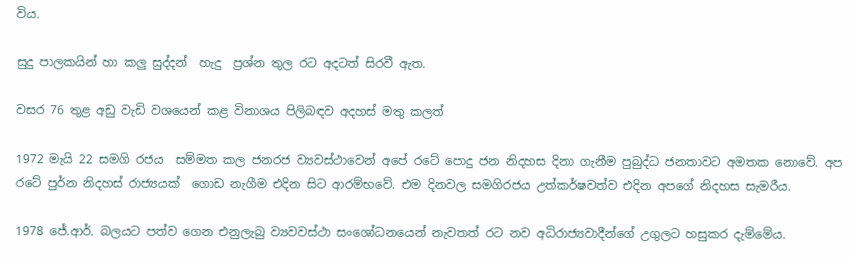විය.

සුදු පාලකයින් හා කලු සුද්දන්  හැදු  ප්‍රශ්න තුල රට අදටත් සිරවී ඇත.

වසර 76 තුළ අඩු වැඩි වශයෙන් කළ විනාශය පිලිබඳව අදහස් මතු කලත්

1972 මැයි 22 සමගි රජය  සම්මත කල ජනරජ ව්‍යවස්ථාවෙන් අපේ රටේ පොදු ජන නිදහස දිනා ගැනීම පුබුද්ධ ජනතාවට අමතක නොවේ. අප රටේ පුර්න නිදහස් රාජ්‍යයක්  ගොඩ නැගීම එදින සිට ආරම්භවේ. එම දිනවල සමගිරජය උත්කර්ෂවත්ව එදින අපගේ නිදහස සැමරීය.

1978 ජේ.ආර්. බලයට පත්ව ගෙන එනුලැබු ව්‍යවවස්ථා සංශෝධනයෙන් නැවතත් රට නව අධිරාජ්‍යවාදීන්ගේ උගුලට හසුකර දැම්මේය.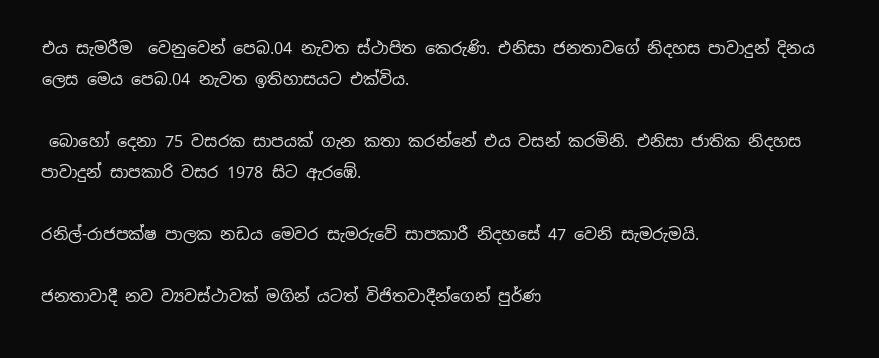එය සැමරීම  වෙනුවෙන් පෙබ.04 නැවත ස්ථාපිත කෙරුණි. එනිසා ජනතාවගේ නිදහස පාවාදුන් දිනය ලෙස මෙය පෙබ.04 නැවත ඉතිහාසයට එක්විය.

 බොහෝ දෙනා 75 වසරක සාපයක් ගැන කතා කරන්නේ එය වසන් කරමිනි. එනිසා ජාතික නිදහස පාවාදුන් සාපකාරි වසර 1978 සිට ඇරඹේ.

රනිල්-රාජපක්ෂ පාලක නඩය මෙවර සැමරුවේ සාපකාරී නිදහසේ 47 වෙනි සැමරුමයි.

ජනතාවාදී නව ව්‍යවස්ථාවක් මගින් යටත් විජිතවාදීන්ගෙන් පුර්ණ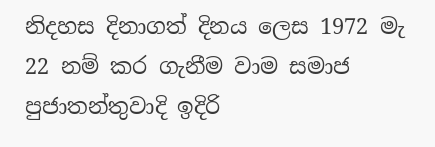නිදහස දිනාගත් දිනය ලෙස 1972 මැ 22 නම් කර ගැනීම වාම සමාජ පුජාතන්තුවාදි ඉදිරි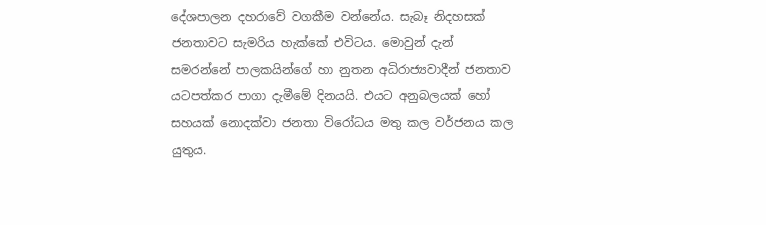දේශපාලන දහරාවේ වගකීම වන්නේය. සැබෑ නිදහසක් ජනතාවට සැමරිය හැක්කේ එවිටය. මොවුන් දැන් සමරන්නේ පාලකයින්ගේ හා නුතන අධිරාජ්‍යවාදීන් ජනතාව යටපත්කර පාගා දැමීමේ දිනයයි. එයට අනුබලයක් හෝ සහයක් නොදක්වා ජනතා විරෝධය මතු කල වර්ජනය කල යුතුය.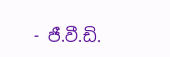- ජී.වී.ඩි.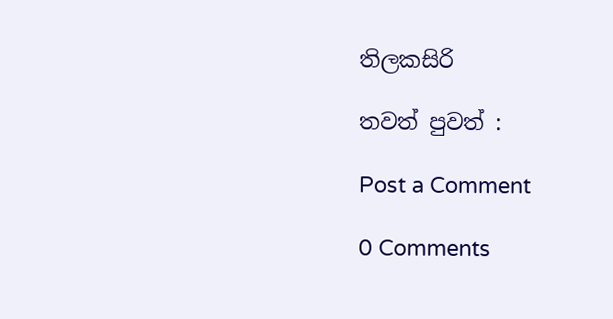තිලකසිරි

තවත් පුවත් :

Post a Comment

0 Comments